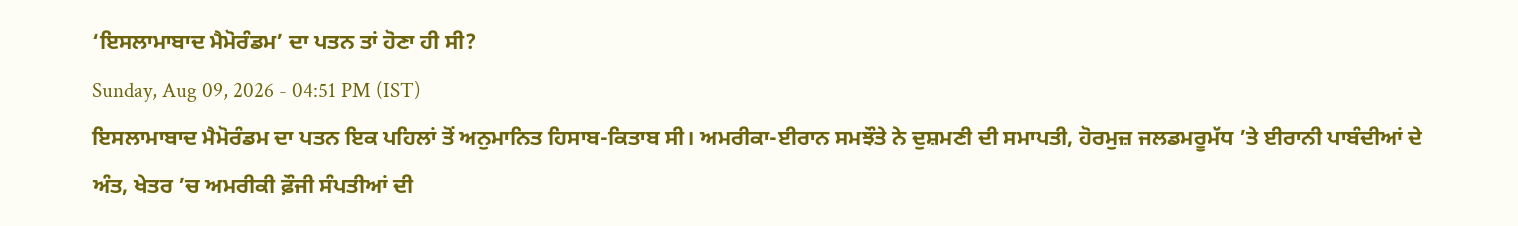‘ਇਸਲਾਮਾਬਾਦ ਮੈਮੋਰੰਡਮ’ ਦਾ ਪਤਨ ਤਾਂ ਹੋਣਾ ਹੀ ਸੀ?
Sunday, Aug 09, 2026 - 04:51 PM (IST)
ਇਸਲਾਮਾਬਾਦ ਮੈਮੋਰੰਡਮ ਦਾ ਪਤਨ ਇਕ ਪਹਿਲਾਂ ਤੋਂ ਅਨੁਮਾਨਿਤ ਹਿਸਾਬ-ਕਿਤਾਬ ਸੀ। ਅਮਰੀਕਾ-ਈਰਾਨ ਸਮਝੌਤੇ ਨੇ ਦੁਸ਼ਮਣੀ ਦੀ ਸਮਾਪਤੀ, ਹੋਰਮੁਜ਼ ਜਲਡਮਰੂਮੱਧ ’ਤੇ ਈਰਾਨੀ ਪਾਬੰਦੀਆਂ ਦੇ ਅੰਤ, ਖੇਤਰ ’ਚ ਅਮਰੀਕੀ ਫ਼ੌਜੀ ਸੰਪਤੀਆਂ ਦੀ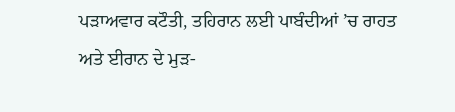ਪੜਾਅਵਾਰ ਕਟੌਤੀ, ਤਹਿਰਾਨ ਲਈ ਪਾਬੰਦੀਆਂ ’ਚ ਰਾਹਤ ਅਤੇ ਈਰਾਨ ਦੇ ਮੁੜ-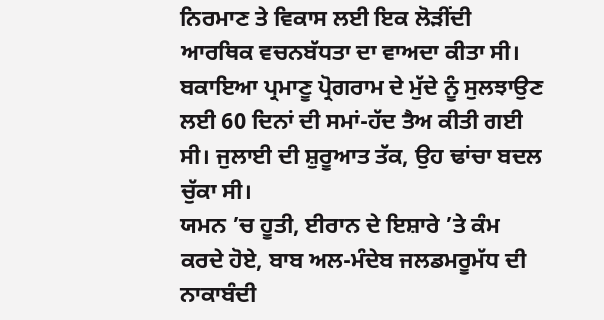ਨਿਰਮਾਣ ਤੇ ਵਿਕਾਸ ਲਈ ਇਕ ਲੋੜੀਂਦੀ ਆਰਥਿਕ ਵਚਨਬੱਧਤਾ ਦਾ ਵਾਅਦਾ ਕੀਤਾ ਸੀ। ਬਕਾਇਆ ਪ੍ਰਮਾਣੂ ਪ੍ਰੋਗਰਾਮ ਦੇ ਮੁੱਦੇ ਨੂੰ ਸੁਲਝਾਉਣ ਲਈ 60 ਦਿਨਾਂ ਦੀ ਸਮਾਂ-ਹੱਦ ਤੈਅ ਕੀਤੀ ਗਈ ਸੀ। ਜੁਲਾਈ ਦੀ ਸ਼ੁਰੂਆਤ ਤੱਕ, ਉਹ ਢਾਂਚਾ ਬਦਲ ਚੁੱਕਾ ਸੀ।
ਯਮਨ ’ਚ ਹੂਤੀ, ਈਰਾਨ ਦੇ ਇਸ਼ਾਰੇ ’ਤੇ ਕੰਮ ਕਰਦੇ ਹੋਏ, ਬਾਬ ਅਲ-ਮੰਦੇਬ ਜਲਡਮਰੂਮੱਧ ਦੀ ਨਾਕਾਬੰਦੀ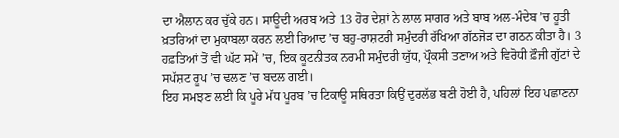ਦਾ ਐਲਾਨ ਕਰ ਚੁੱਕੇ ਹਨ। ਸਾਊਦੀ ਅਰਬ ਅਤੇ 13 ਹੋਰ ਦੇਸ਼ਾਂ ਨੇ ਲਾਲ ਸਾਗਰ ਅਤੇ ਬਾਬ ਅਲ-ਮੰਦੇਬ ’ਚ ਹੂਤੀ ਖ਼ਤਰਿਆਂ ਦਾ ਮੁਕਾਬਲਾ ਕਰਨ ਲਈ ਰਿਆਦ ’ਚ ਬਹੁ-ਰਾਸ਼ਟਰੀ ਸਮੁੰਦਰੀ ਰੱਖਿਆ ਗੱਠਜੋੜ ਦਾ ਗਠਨ ਕੀਤਾ ਹੈ। 3 ਹਫ਼ਤਿਆਂ ਤੋਂ ਵੀ ਘੱਟ ਸਮੇਂ ’ਚ, ਇਕ ਕੂਟਨੀਤਕ ਨਰਮੀ ਸਮੁੰਦਰੀ ਯੁੱਧ, ਪ੍ਰੌਕਸੀ ਤਣਾਅ ਅਤੇ ਵਿਰੋਧੀ ਫ਼ੌਜੀ ਗੁੱਟਾਂ ਦੇ ਸਪੱਸ਼ਟ ਰੂਪ ’ਚ ਢਲਣ ’ਚ ਬਦਲ ਗਈ।
ਇਹ ਸਮਝਣ ਲਈ ਕਿ ਪੂਰੇ ਮੱਧ ਪੂਰਬ ’ਚ ਟਿਕਾਊ ਸਥਿਰਤਾ ਕਿਉਂ ਦੁਰਲੱਭ ਬਣੀ ਹੋਈ ਹੈ, ਪਹਿਲਾਂ ਇਹ ਪਛਾਣਨਾ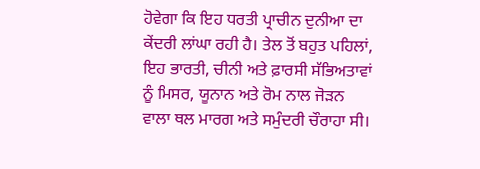ਹੋਵੇਗਾ ਕਿ ਇਹ ਧਰਤੀ ਪ੍ਰਾਚੀਨ ਦੁਨੀਆ ਦਾ ਕੇਂਦਰੀ ਲਾਂਘਾ ਰਹੀ ਹੈ। ਤੇਲ ਤੋਂ ਬਹੁਤ ਪਹਿਲਾਂ, ਇਹ ਭਾਰਤੀ, ਚੀਨੀ ਅਤੇ ਫ਼ਾਰਸੀ ਸੱਭਿਅਤਾਵਾਂ ਨੂੰ ਮਿਸਰ, ਯੂਨਾਨ ਅਤੇ ਰੋਮ ਨਾਲ ਜੋੜਨ ਵਾਲਾ ਥਲ ਮਾਰਗ ਅਤੇ ਸਮੁੰਦਰੀ ਚੌਰਾਹਾ ਸੀ।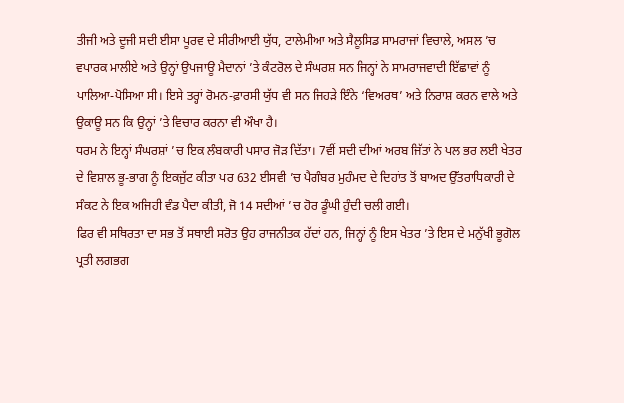ਤੀਜੀ ਅਤੇ ਦੂਜੀ ਸਦੀ ਈਸਾ ਪੂਰਵ ਦੇ ਸੀਰੀਆਈ ਯੁੱਧ, ਟਾਲੇਮੀਆ ਅਤੇ ਸੈਲੂਸਿਡ ਸਾਮਰਾਜਾਂ ਵਿਚਾਲੇ, ਅਸਲ ’ਚ ਵਪਾਰਕ ਮਾਲੀਏ ਅਤੇ ਉਨ੍ਹਾਂ ਉਪਜਾਊ ਮੈਦਾਨਾਂ ’ਤੇ ਕੰਟਰੋਲ ਦੇ ਸੰਘਰਸ਼ ਸਨ ਜਿਨ੍ਹਾਂ ਨੇ ਸਾਮਰਾਜਵਾਦੀ ਇੱਛਾਵਾਂ ਨੂੰ ਪਾਲਿਆ-ਪੋਸਿਆ ਸੀ। ਇਸੇ ਤਰ੍ਹਾਂ ਰੋਮਨ-ਫ਼ਾਰਸੀ ਯੁੱਧ ਵੀ ਸਨ ਜਿਹੜੇ ਇੰਨੇ ‘ਵਿਅਰਥ’ ਅਤੇ ਨਿਰਾਸ਼ ਕਰਨ ਵਾਲੇ ਅਤੇ ਉਕਾਊ ਸਨ ਕਿ ਉਨ੍ਹਾਂ ’ਤੇ ਵਿਚਾਰ ਕਰਨਾ ਵੀ ਔਖਾ ਹੈ।
ਧਰਮ ਨੇ ਇਨ੍ਹਾਂ ਸੰਘਰਸ਼ਾਂ ’ਚ ਇਕ ਲੰਬਕਾਰੀ ਪਸਾਰ ਜੋੜ ਦਿੱਤਾ। 7ਵੀਂ ਸਦੀ ਦੀਆਂ ਅਰਬ ਜਿੱਤਾਂ ਨੇ ਪਲ ਭਰ ਲਈ ਖੇਤਰ ਦੇ ਵਿਸ਼ਾਲ ਭੂ-ਭਾਗ ਨੂੰ ਇਕਜੁੱਟ ਕੀਤਾ ਪਰ 632 ਈਸਵੀ ’ਚ ਪੈਗੰਬਰ ਮੁਹੰਮਦ ਦੇ ਦਿਹਾਂਤ ਤੋਂ ਬਾਅਦ ਉੱਤਰਾਧਿਕਾਰੀ ਦੇ ਸੰਕਟ ਨੇ ਇਕ ਅਜਿਹੀ ਵੰਡ ਪੈਦਾ ਕੀਤੀ, ਜੋ 14 ਸਦੀਆਂ ’ਚ ਹੋਰ ਡੂੰਘੀ ਹੁੰਦੀ ਚਲੀ ਗਈ।
ਫਿਰ ਵੀ ਸਥਿਰਤਾ ਦਾ ਸਭ ਤੋਂ ਸਥਾਈ ਸਰੋਤ ਉਹ ਰਾਜਨੀਤਕ ਹੱਦਾਂ ਹਨ, ਜਿਨ੍ਹਾਂ ਨੂੰ ਇਸ ਖੇਤਰ ’ਤੇ ਇਸ ਦੇ ਮਨੁੱਖੀ ਭੂਗੋਲ ਪ੍ਰਤੀ ਲਗਭਗ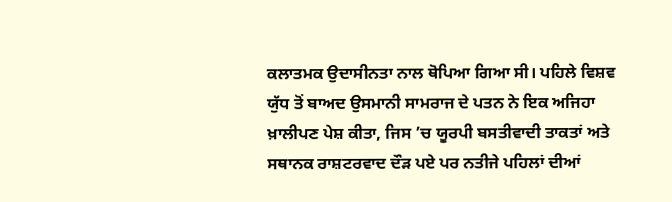ਕਲਾਤਮਕ ਉਦਾਸੀਨਤਾ ਨਾਲ ਥੋਪਿਆ ਗਿਆ ਸੀ। ਪਹਿਲੇ ਵਿਸ਼ਵ ਯੁੱਧ ਤੋਂ ਬਾਅਦ ਉਸਮਾਨੀ ਸਾਮਰਾਜ ਦੇ ਪਤਨ ਨੇ ਇਕ ਅਜਿਹਾ ਖ਼ਾਲੀਪਣ ਪੇਸ਼ ਕੀਤਾ, ਜਿਸ ’ਚ ਯੂਰਪੀ ਬਸਤੀਵਾਦੀ ਤਾਕਤਾਂ ਅਤੇ ਸਥਾਨਕ ਰਾਸ਼ਟਰਵਾਦ ਦੌੜ ਪਏ ਪਰ ਨਤੀਜੇ ਪਹਿਲਾਂ ਦੀਆਂ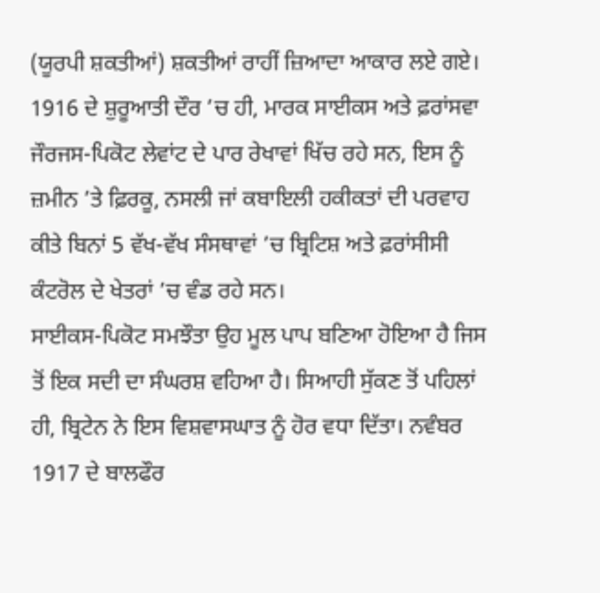(ਯੂਰਪੀ ਸ਼ਕਤੀਆਂ) ਸ਼ਕਤੀਆਂ ਰਾਹੀਂ ਜ਼ਿਆਦਾ ਆਕਾਰ ਲਏ ਗਏ। 1916 ਦੇ ਸ਼ੁਰੂਆਤੀ ਦੌਰ ’ਚ ਹੀ, ਮਾਰਕ ਸਾਈਕਸ ਅਤੇ ਫ਼ਰਾਂਸਵਾ ਜੌਰਜਸ-ਪਿਕੋਟ ਲੇਵਾਂਟ ਦੇ ਪਾਰ ਰੇਖਾਵਾਂ ਖਿੱਚ ਰਹੇ ਸਨ, ਇਸ ਨੂੰ ਜ਼ਮੀਨ ’ਤੇ ਫ਼ਿਰਕੂ, ਨਸਲੀ ਜਾਂ ਕਬਾਇਲੀ ਹਕੀਕਤਾਂ ਦੀ ਪਰਵਾਹ ਕੀਤੇ ਬਿਨਾਂ 5 ਵੱਖ-ਵੱਖ ਸੰਸਥਾਵਾਂ ’ਚ ਬ੍ਰਿਟਿਸ਼ ਅਤੇ ਫ਼ਰਾਂਸੀਸੀ ਕੰਟਰੋਲ ਦੇ ਖੇਤਰਾਂ ’ਚ ਵੰਡ ਰਹੇ ਸਨ।
ਸਾਈਕਸ-ਪਿਕੋਟ ਸਮਝੌਤਾ ਉਹ ਮੂਲ ਪਾਪ ਬਣਿਆ ਹੋਇਆ ਹੈ ਜਿਸ ਤੋਂ ਇਕ ਸਦੀ ਦਾ ਸੰਘਰਸ਼ ਵਹਿਆ ਹੈ। ਸਿਆਹੀ ਸੁੱਕਣ ਤੋਂ ਪਹਿਲਾਂ ਹੀ, ਬ੍ਰਿਟੇਨ ਨੇ ਇਸ ਵਿਸ਼ਵਾਸਘਾਤ ਨੂੰ ਹੋਰ ਵਧਾ ਦਿੱਤਾ। ਨਵੰਬਰ 1917 ਦੇ ਬਾਲਫੌਰ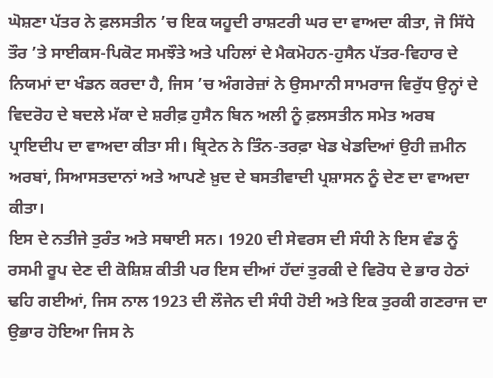ਘੋਸ਼ਣਾ ਪੱਤਰ ਨੇ ਫ਼ਲਸਤੀਨ ’ਚ ਇਕ ਯਹੂਦੀ ਰਾਸ਼ਟਰੀ ਘਰ ਦਾ ਵਾਅਦਾ ਕੀਤਾ, ਜੋ ਸਿੱਧੇ ਤੌਰ ’ਤੇ ਸਾਈਕਸ-ਪਿਕੋਟ ਸਮਝੌਤੇ ਅਤੇ ਪਹਿਲਾਂ ਦੇ ਮੈਕਮੋਹਨ-ਹੁਸੈਨ ਪੱਤਰ-ਵਿਹਾਰ ਦੇ ਨਿਯਮਾਂ ਦਾ ਖੰਡਨ ਕਰਦਾ ਹੈ, ਜਿਸ ’ਚ ਅੰਗਰੇਜ਼ਾਂ ਨੇ ਉਸਮਾਨੀ ਸਾਮਰਾਜ ਵਿਰੁੱਧ ਉਨ੍ਹਾਂ ਦੇ ਵਿਦਰੋਹ ਦੇ ਬਦਲੇ ਮੱਕਾ ਦੇ ਸ਼ਰੀਫ਼ ਹੁਸੈਨ ਬਿਨ ਅਲੀ ਨੂੰ ਫ਼ਲਸਤੀਨ ਸਮੇਤ ਅਰਬ ਪ੍ਰਾਇਦੀਪ ਦਾ ਵਾਅਦਾ ਕੀਤਾ ਸੀ। ਬ੍ਰਿਟੇਨ ਨੇ ਤਿੰਨ-ਤਰਫ਼ਾ ਖੇਡ ਖੇਡਦਿਆਂ ਉਹੀ ਜ਼ਮੀਨ ਅਰਬਾਂ, ਸਿਆਸਤਦਾਨਾਂ ਅਤੇ ਆਪਣੇ ਖ਼ੁਦ ਦੇ ਬਸਤੀਵਾਦੀ ਪ੍ਰਸ਼ਾਸਨ ਨੂੰ ਦੇਣ ਦਾ ਵਾਅਦਾ ਕੀਤਾ।
ਇਸ ਦੇ ਨਤੀਜੇ ਤੁਰੰਤ ਅਤੇ ਸਥਾਈ ਸਨ। 1920 ਦੀ ਸੇਵਰਸ ਦੀ ਸੰਧੀ ਨੇ ਇਸ ਵੰਡ ਨੂੰ ਰਸਮੀ ਰੂਪ ਦੇਣ ਦੀ ਕੋਸ਼ਿਸ਼ ਕੀਤੀ ਪਰ ਇਸ ਦੀਆਂ ਹੱਦਾਂ ਤੁਰਕੀ ਦੇ ਵਿਰੋਧ ਦੇ ਭਾਰ ਹੇਠਾਂ ਢਹਿ ਗਈਆਂ, ਜਿਸ ਨਾਲ 1923 ਦੀ ਲੌਜੇਨ ਦੀ ਸੰਧੀ ਹੋਈ ਅਤੇ ਇਕ ਤੁਰਕੀ ਗਣਰਾਜ ਦਾ ਉਭਾਰ ਹੋਇਆ ਜਿਸ ਨੇ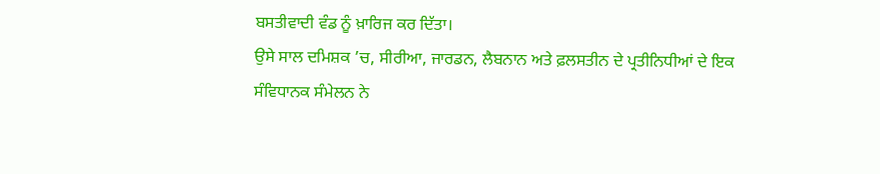ਬਸਤੀਵਾਦੀ ਵੰਡ ਨੂੰ ਖ਼ਾਰਿਜ ਕਰ ਦਿੱਤਾ।
ਉਸੇ ਸਾਲ ਦਮਿਸ਼ਕ ’ਚ, ਸੀਰੀਆ, ਜਾਰਡਨ, ਲੈਬਨਾਨ ਅਤੇ ਫ਼ਲਸਤੀਨ ਦੇ ਪ੍ਰਤੀਨਿਧੀਆਂ ਦੇ ਇਕ ਸੰਵਿਧਾਨਕ ਸੰਮੇਲਨ ਨੇ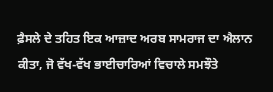ਫ਼ੈਸਲੇ ਦੇ ਤਹਿਤ ਇਕ ਆਜ਼ਾਦ ਅਰਬ ਸਾਮਰਾਜ ਦਾ ਐਲਾਨ ਕੀਤਾ, ਜੋ ਵੱਖ-ਵੱਖ ਭਾਈਚਾਰਿਆਂ ਵਿਚਾਲੇ ਸਮਝੌਤੇ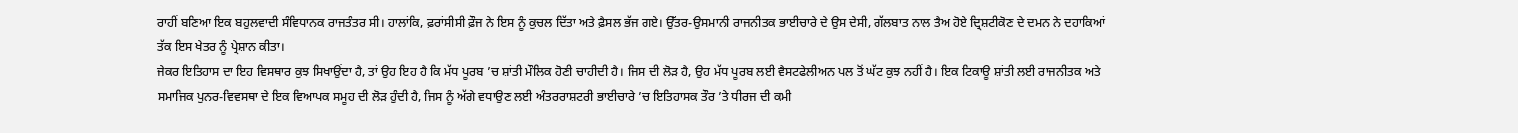ਰਾਹੀਂ ਬਣਿਆ ਇਕ ਬਹੁਲਵਾਦੀ ਸੰਵਿਧਾਨਕ ਰਾਜਤੰਤਰ ਸੀ। ਹਾਲਾਂਕਿ, ਫ਼ਰਾਂਸੀਸੀ ਫ਼ੌਜ ਨੇ ਇਸ ਨੂੰ ਕੁਚਲ ਦਿੱਤਾ ਅਤੇ ਫ਼ੈਸਲ ਭੱਜ ਗਏ। ਉੱਤਰ-ਉਸਮਾਨੀ ਰਾਜਨੀਤਕ ਭਾਈਚਾਰੇ ਦੇ ਉਸ ਦੇਸੀ, ਗੱਲਬਾਤ ਨਾਲ ਤੈਅ ਹੋਏ ਦ੍ਰਿਸ਼ਟੀਕੋਣ ਦੇ ਦਮਨ ਨੇ ਦਹਾਕਿਆਂ ਤੱਕ ਇਸ ਖੇਤਰ ਨੂੰ ਪ੍ਰੇਸ਼ਾਨ ਕੀਤਾ।
ਜੇਕਰ ਇਤਿਹਾਸ ਦਾ ਇਹ ਵਿਸਥਾਰ ਕੁਝ ਸਿਖਾਉਂਦਾ ਹੈ, ਤਾਂ ਉਹ ਇਹ ਹੈ ਕਿ ਮੱਧ ਪੂਰਬ ’ਚ ਸ਼ਾਂਤੀ ਮੌਲਿਕ ਹੋਣੀ ਚਾਹੀਦੀ ਹੈ। ਜਿਸ ਦੀ ਲੋੜ ਹੈ, ਉਹ ਮੱਧ ਪੂਰਬ ਲਈ ਵੈਸਟਫੇਲੀਅਨ ਪਲ ਤੋਂ ਘੱਟ ਕੁਝ ਨਹੀਂ ਹੈ। ਇਕ ਟਿਕਾਊ ਸ਼ਾਂਤੀ ਲਈ ਰਾਜਨੀਤਕ ਅਤੇ ਸਮਾਜਿਕ ਪੁਨਰ-ਵਿਵਸਥਾ ਦੇ ਇਕ ਵਿਆਪਕ ਸਮੂਹ ਦੀ ਲੋੜ ਹੁੰਦੀ ਹੈ, ਜਿਸ ਨੂੰ ਅੱਗੇ ਵਧਾਉਣ ਲਈ ਅੰਤਰਰਾਸ਼ਟਰੀ ਭਾਈਚਾਰੇ ’ਚ ਇਤਿਹਾਸਕ ਤੌਰ ’ਤੇ ਧੀਰਜ ਦੀ ਕਮੀ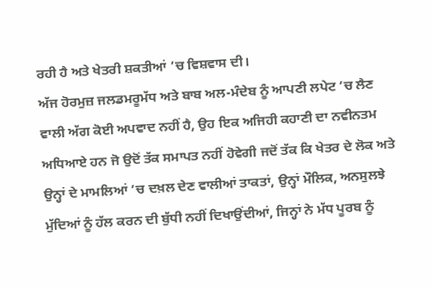ਰਹੀ ਹੈ ਅਤੇ ਖੇਤਰੀ ਸ਼ਕਤੀਆਂ ’ਚ ਵਿਸ਼ਵਾਸ ਦੀ।
ਅੱਜ ਹੋਰਮੁਜ਼ ਜਲਡਮਰੂਮੱਧ ਅਤੇ ਬਾਬ ਅਲ-ਮੰਦੇਬ ਨੂੰ ਆਪਣੀ ਲਪੇਟ ’ਚ ਲੈਣ ਵਾਲੀ ਅੱਗ ਕੋਈ ਅਪਵਾਦ ਨਹੀਂ ਹੈ, ਉਹ ਇਕ ਅਜਿਹੀ ਕਹਾਣੀ ਦਾ ਨਵੀਨਤਮ ਅਧਿਆਏ ਹਨ ਜੋ ਉਦੋਂ ਤੱਕ ਸਮਾਪਤ ਨਹੀਂ ਹੋਵੇਗੀ ਜਦੋਂ ਤੱਕ ਕਿ ਖੇਤਰ ਦੇ ਲੋਕ ਅਤੇ ਉਨ੍ਹਾਂ ਦੇ ਮਾਮਲਿਆਂ ’ਚ ਦਖ਼ਲ ਦੇਣ ਵਾਲੀਆਂ ਤਾਕਤਾਂ, ਉਨ੍ਹਾਂ ਮੌਲਿਕ, ਅਨਸੁਲਝੇ ਮੁੱਦਿਆਂ ਨੂੰ ਹੱਲ ਕਰਨ ਦੀ ਬੁੱਧੀ ਨਹੀਂ ਦਿਖਾਉਂਦੀਆਂ, ਜਿਨ੍ਹਾਂ ਨੇ ਮੱਧ ਪੂਰਬ ਨੂੰ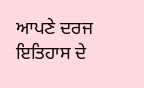ਆਪਣੇ ਦਰਜ ਇਤਿਹਾਸ ਦੇ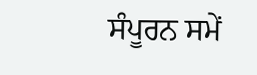ਸੰਪੂਰਨ ਸਮੇਂ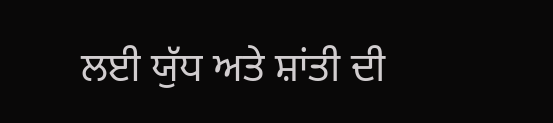ਲਈ ਯੁੱਧ ਅਤੇ ਸ਼ਾਂਤੀ ਦੀ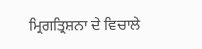ਮ੍ਰਿਗਤ੍ਰਿਸ਼ਨਾ ਦੇ ਵਿਚਾਲੇ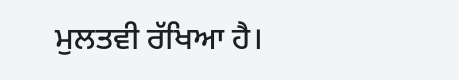ਮੁਲਤਵੀ ਰੱਖਿਆ ਹੈ।